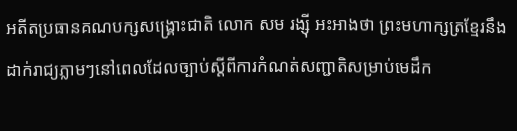អតីតប្រធានគណបក្សសង្គ្រោះជាតិ លោក សម រង្ស៊ី អះអាងថា ព្រះមហាក្សត្រខ្មែរនឹងដាក់រាជ្យភ្លាមៗនៅពេលដែលច្បាប់ស្ដីពីការកំណត់សញ្ជាតិសម្រាប់មេដឹក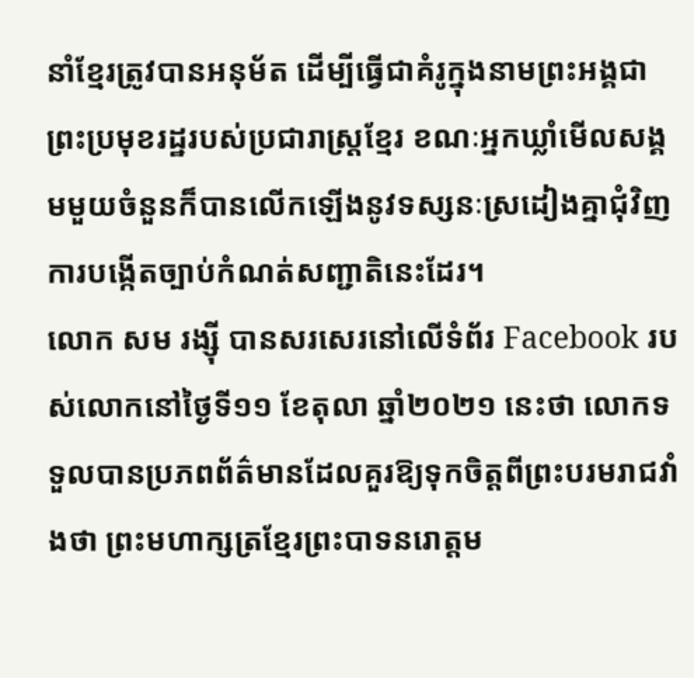នាំខ្មែរត្រូវបានអនុម័ត ដើម្បីធ្វើជាគំរូក្នុងនាមព្រះអង្គជាព្រះប្រមុខរដ្ឋរបស់ប្រជារាស្ត្រខ្មែរ ខណៈអ្នកឃ្លាំមើលសង្គមមួយចំនួនក៏បានលើកឡើងនូវទស្សនៈស្រដៀងគ្នាជុំវិញការបង្កើតច្បាប់កំណត់សញ្ជាតិនេះដែរ។
លោក សម រង្ស៊ី បានសរសេរនៅលើទំព័រ Facebook របស់លោកនៅថ្ងៃទី១១ ខែតុលា ឆ្នាំ២០២១ នេះថា លោកទទួលបានប្រភពព័ត៌មានដែលគួរឱ្យទុកចិត្តពីព្រះបរមរាជវាំងថា ព្រះមហាក្សត្រខ្មែរព្រះបាទនរោត្តម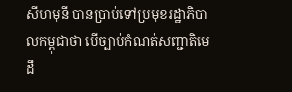សីហមុនី បានប្រាប់ទៅប្រមុខរដ្ឋាភិបាលកម្ពុជាថា បើច្បាប់កំណត់សញ្ជាតិមេដឹ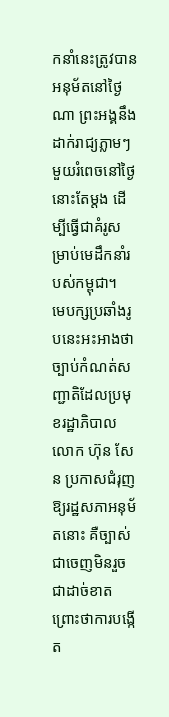កនាំនេះត្រូវបានអនុម័តនៅថ្ងៃណា ព្រះអង្គនឹងដាក់រាជ្យភ្លាមៗមួយរំពេចនៅថ្ងៃនោះតែម្តង ដើម្បីធ្វើជាគំរូសម្រាប់មេដឹកនាំរបស់កម្ពុជា។
មេបក្សប្រឆាំងរូបនេះអះអាងថា ច្បាប់កំណត់សញ្ជាតិដែលប្រមុខរដ្ឋាភិបាលលោក ហ៊ុន សែន ប្រកាសជំរុញឱ្យរដ្ឋសភាអនុម័តនោះ គឺច្បាស់ជាចេញមិនរួចជាដាច់ខាត ព្រោះថាការបង្កើត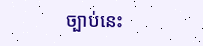ច្បាប់នេះ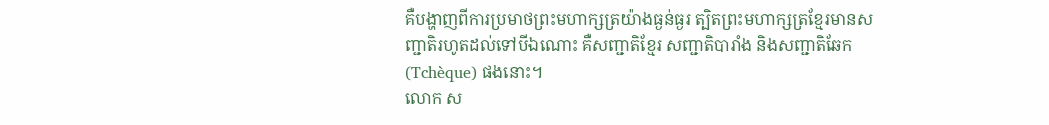គឺបង្ហាញពីការប្រមាថព្រះមហាក្សត្រយ៉ាងធ្ងន់ធ្ងរ ត្បិតព្រះមហាក្សត្រខ្មែរមានសញ្ជាតិរហូតដល់ទៅបីឯណោះ គឺសញ្ជាតិខ្មែរ សញ្ជាតិបារាំង និងសញ្ជាតិឆែក (Tchèque) ផងនោះ។
លោក ស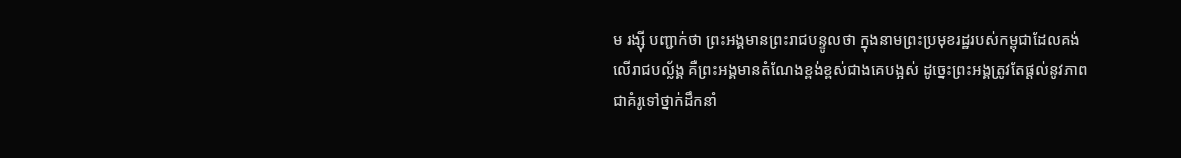ម រង្ស៊ី បញ្ជាក់ថា ព្រះអង្គមានព្រះរាជបន្ទូលថា ក្នុងនាមព្រះប្រមុខរដ្ឋរបស់កម្ពុជាដែលគង់លើរាជបល្ល័ង្គ គឺព្រះអង្គមានតំណែងខ្ពង់ខ្ពស់ជាងគេបង្អស់ ដូច្នេះព្រះអង្គត្រូវតែផ្តល់នូវភាពជាគំរូទៅថ្នាក់ដឹកនាំ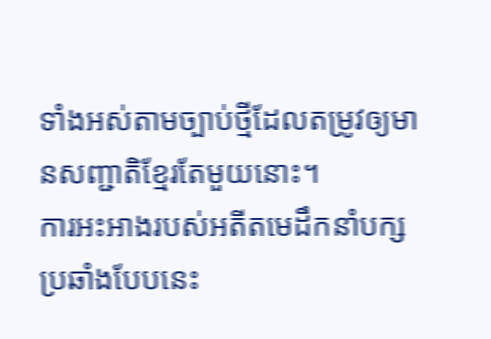ទាំងអស់តាមច្បាប់ថ្មីដែលតម្រូវឲ្យមានសញ្ជាតិខ្មែរតែមួយនោះ។
ការអះអាងរបស់អតីតមេដឹកនាំបក្សប្រឆាំងបែបនេះ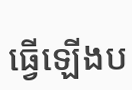ធ្វើឡើងប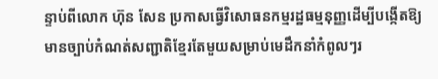ន្ទាប់ពីលោក ហ៊ុន សែន ប្រកាសធ្វើវិសោធនកម្មរដ្ឋធម្មនុញ្ញដើម្បីបង្កើតឱ្យមានច្បាប់កំណត់សញ្ជាតិខ្មែរតែមួយសម្រាប់មេដឹកនាំកំពូលៗរ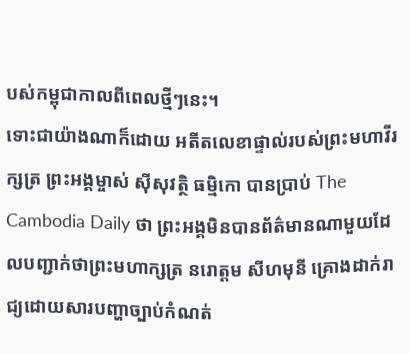បស់កម្ពុជាកាលពីពេលថ្មីៗនេះ។
ទោះជាយ៉ាងណាក៏ដោយ អតីតលេខាផ្ទាល់របស់ព្រះមហាវីរក្សត្រ ព្រះអង្គម្ចាស់ ស៊ីសុវត្ថិ ធម្មិកោ បានប្រាប់ The Cambodia Daily ថា ព្រះអង្គមិនបានព័ត៌មានណាមួយដែលបញ្ជាក់ថាព្រះមហាក្សត្រ នរោត្តម សីហមុនី គ្រោងដាក់រាជ្យដោយសារបញ្ហាច្បាប់កំណត់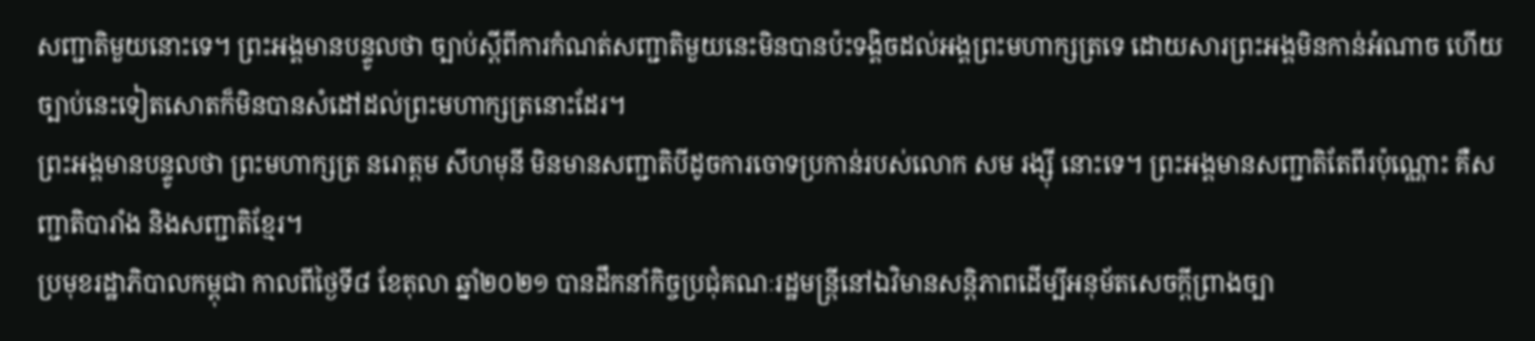សញ្ជាតិមួយនោះទេ។ ព្រះអង្គមានបន្ទូលថា ច្បាប់ស្ដីពីការកំណត់សញ្ជាតិមួយនេះមិនបានប៉ះទង្គិចដល់អង្គព្រះមហាក្សត្រទេ ដោយសារព្រះអង្គមិនកាន់អំណាច ហើយច្បាប់នេះទៀតសោតក៏មិនបានសំដៅដល់ព្រះមហាក្សត្រនោះដែរ។
ព្រះអង្គមានបន្ទូលថា ព្រះមហាក្សត្រ នរោត្តម សីហមុនី មិនមានសញ្ជាតិបីដូចការចោទប្រកាន់របស់លោក សម រង្ស៊ី នោះទេ។ ព្រះអង្គមានសញ្ជាតិតែពីរប៉ុណ្ណោះ គឺសញ្ជាតិបារាំង និងសញ្ជាតិខ្មែរ។
ប្រមុខរដ្ឋាភិបាលកម្ពុជា កាលពីថ្ងៃទី៨ ខែតុលា ឆ្នាំ២០២១ បានដឹកនាំកិច្ចប្រជុំគណៈរដ្ឋមន្ត្រីនៅឯវិមានសន្តិភាពដើម្បីអនុម័តសេចក្តីព្រាងច្បា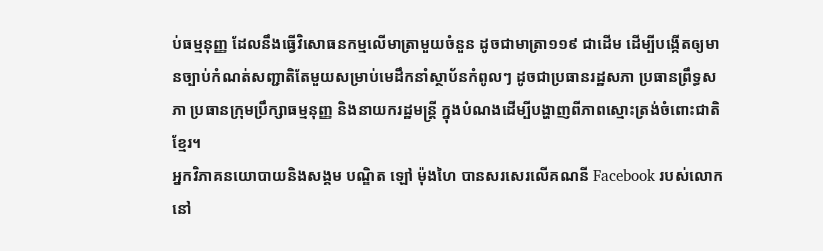ប់ធម្មនុញ្ញ ដែលនឹងធ្វើវិសោធនកម្មលើមាត្រាមួយចំនួន ដូចជាមាត្រា១១៩ ជាដើម ដើម្បីបង្កើតឲ្យមានច្បាប់កំណត់សញ្ជាតិតែមួយសម្រាប់មេដឹកនាំស្ថាប័នកំពូលៗ ដូចជាប្រធានរដ្ឋសភា ប្រធានព្រឹទ្ធសភា ប្រធានក្រុមប្រឹក្សាធម្មនុញ្ញ និងនាយករដ្ឋមន្ត្រី ក្នុងបំណងដើម្បីបង្ហាញពីភាពស្មោះត្រង់ចំពោះជាតិខ្មែរ។
អ្នកវិភាគនយោបាយនិងសង្គម បណ្ឌិត ឡៅ ម៉ុងហៃ បានសរសេរលើគណនី Facebook របស់លោកនៅ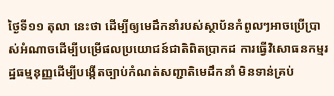ថ្ងៃទី១១ តុលា នេះថា ដើម្បីឲ្យមេដឹកនាំរបស់ស្ថាប័នកំពូលៗអាចប្រើប្រាស់អំណាចដើម្បីបម្រើផលប្រយោជន៍ជាតិពិតប្រាកដ ការធ្វើវិសោធនកម្មរដ្ឋធម្មនុញ្ញដើម្បីបង្កើតច្បាប់កំណត់សញ្ជាតិមេដឹកនាំ មិនទាន់គ្រប់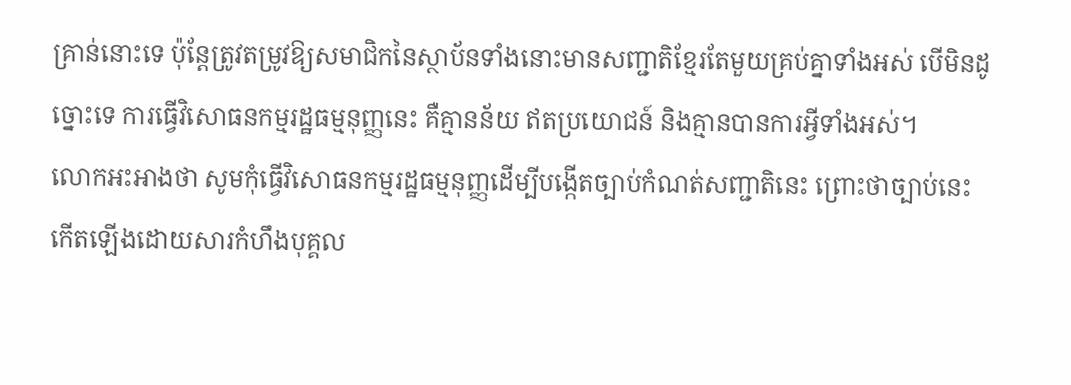គ្រាន់នោះទេ ប៉ុន្តែត្រូវតម្រូវឱ្យសមាជិកនៃស្ថាប័នទាំងនោះមានសញ្ជាតិខ្មែរតែមួយគ្រប់គ្នាទាំងអស់ បើមិនដូច្នោះទេ ការធ្វើវិសោធនកម្មរដ្ឋធម្មនុញ្ញនេះ គឺគ្មានន័យ ឥតប្រយោជន៍ និងគ្មានបានការអ្វីទាំងអស់។
លោកអះអាងថា សូមកុំធ្វើវិសោធនកម្មរដ្ឋធម្មនុញ្ញដើម្បីបង្កើតច្បាប់កំណត់សញ្ជាតិនេះ ព្រោះថាច្បាប់នេះកើតឡើងដោយសារកំហឹងបុគ្គល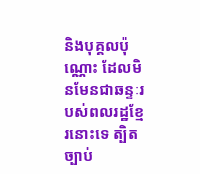និងបុគ្គលប៉ុណ្ណោះ ដែលមិនមែនជាឆន្ទៈរបស់ពលរដ្ឋខ្មែរនោះទេ ត្បិតច្បាប់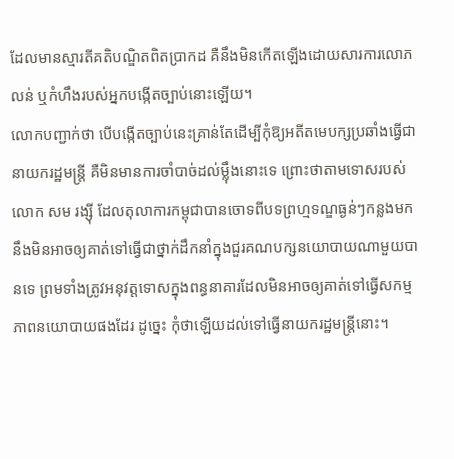ដែលមានស្មារតីគតិបណ្ឌិតពិតប្រាកដ គឺនឹងមិនកើតឡើងដោយសារការលោភលន់ ឬកំហឹងរបស់អ្នកបង្កើតច្បាប់នោះឡើយ។
លោកបញ្ជាក់ថា បើបង្កើតច្បាប់នេះគ្រាន់តែដើម្បីកុំឱ្យអតីតមេបក្សប្រឆាំងធ្វើជានាយករដ្ឋមន្ត្រី គឺមិនមានការចាំបាច់ដល់ម្ល៉ឹងនោះទេ ព្រោះថាតាមទោសរបស់លោក សម រង្ស៊ី ដែលតុលាការកម្ពុជាបានចោទពីបទព្រហ្មទណ្ឌធ្ងន់ៗកន្លងមក នឹងមិនអាចឲ្យគាត់ទៅធ្វើជាថ្នាក់ដឹកនាំក្នុងជួរគណបក្សនយោបាយណាមួយបានទេ ព្រមទាំងត្រូវអនុវត្តទោសក្នុងពន្ធនាគារដែលមិនអាចឲ្យគាត់ទៅធ្វើសកម្មភាពនយោបាយផងដែរ ដូច្នេះ កុំថាឡើយដល់ទៅធ្វើនាយករដ្ឋមន្ត្រីនោះ។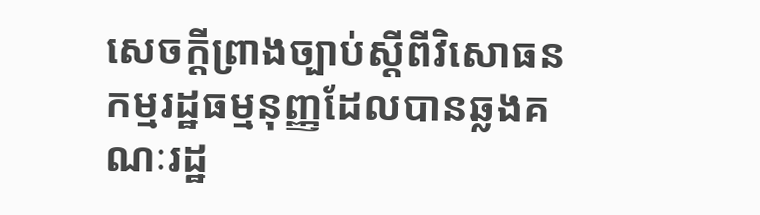សេចក្តីព្រាងច្បាប់ស្ដីពីវិសោធនកម្មរដ្ឋធម្មនុញ្ញដែលបានឆ្លងគណៈរដ្ឋ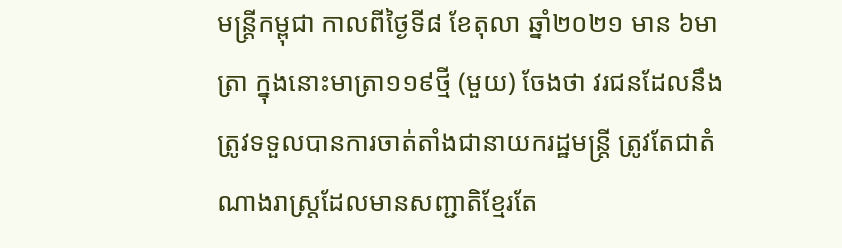មន្ត្រីកម្ពុជា កាលពីថ្ងៃទី៨ ខែតុលា ឆ្នាំ២០២១ មាន ៦មាត្រា ក្នុងនោះមាត្រា១១៩ថ្មី (មួយ) ចែងថា វរជនដែលនឹងត្រូវទទួលបានការចាត់តាំងជានាយករដ្ឋមន្ត្រី ត្រូវតែជាតំណាងរាស្ត្រដែលមានសញ្ជាតិខ្មែរតែ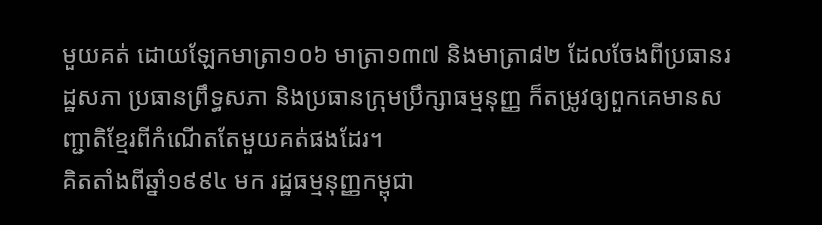មួយគត់ ដោយឡែកមាត្រា១០៦ មាត្រា១៣៧ និងមាត្រា៨២ ដែលចែងពីប្រធានរដ្ឋសភា ប្រធានព្រឹទ្ធសភា និងប្រធានក្រុមប្រឹក្សាធម្មនុញ្ញ ក៏តម្រូវឲ្យពួកគេមានសញ្ជាតិខ្មែរពីកំណើតតែមួយគត់ផងដែរ។
គិតតាំងពីឆ្នាំ១៩៩៤ មក រដ្ឋធម្មនុញ្ញកម្ពុជា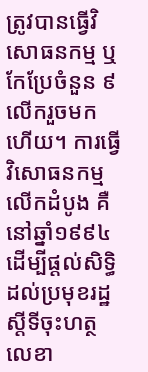ត្រូវបានធ្វើវិសោធនកម្ម ឬកែប្រែចំនួន ៩លើករួចមកហើយ។ ការធ្វើវិសោធនកម្មលើកដំបូង គឺនៅឆ្នាំ១៩៩៤ ដើម្បីផ្ដល់សិទ្ធិដល់ប្រមុខរដ្ឋស្ដីទីចុះហត្ថលេខា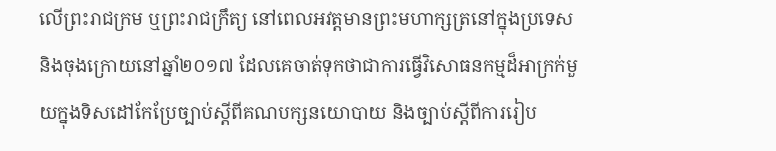លើព្រះរាជក្រម ឬព្រះរាជក្រឹត្យ នៅពេលអវត្តមានព្រះមហាក្សត្រនៅក្នុងប្រទេស និងចុងក្រោយនៅឆ្នាំ២០១៧ ដែលគេចាត់ទុកថាជាការធ្វើវិសោធនកម្មដ៏អាក្រក់មួយក្នុងទិសដៅកែប្រែច្បាប់ស្ដីពីគណបក្សនយោបាយ និងច្បាប់ស្ដីពីការរៀប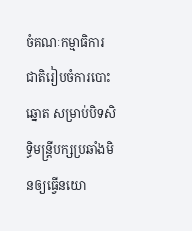ចំគណៈកម្មាធិការជាតិរៀបចំការបោះឆ្នោត សម្រាប់បិទសិទ្ធិមន្ត្រីបក្សប្រឆាំងមិនឲ្យធ្វើនយោ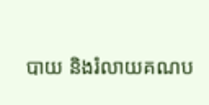បាយ និងរំលាយគណប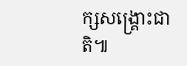ក្សសង្គ្រោះជាតិ៕